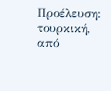Προέλευση: τουρκική, από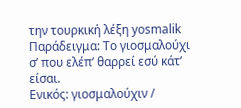την τουρκική λέξη yosmalik
Παράδειγμα: Το γιοσμαλούχι σ’ που ελέπ’ θαρρεί εσύ κάτ’ είσαι.
Ενικός: γιοσμαλούχιν /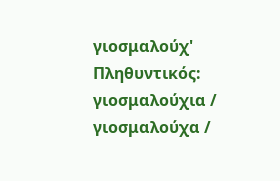γιοσμαλούχ' Πληθυντικός: γιοσμαλούχια / γιοσμαλούχα /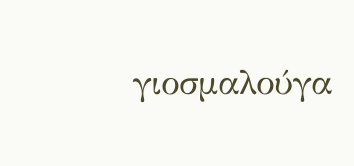γιοσμαλούγα